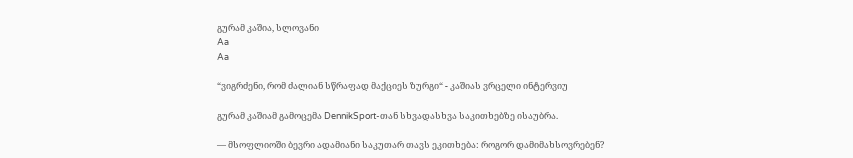გურამ კაშია, სლოვანი
Aa
Aa

“ვიგრძენი, რომ ძალიან სწრაფად მაქციეს ზურგი“ - კაშიას ვრცელი ინტერვიუ

გურამ კაშიამ გამოცემა DennikSport-თან სხვადასხვა საკითხებზე ისაუბრა.

— მსოფლიოში ბევრი ადამიანი საკუთარ თავს ეკითხება: როგორ დამიმახსოვრებენ?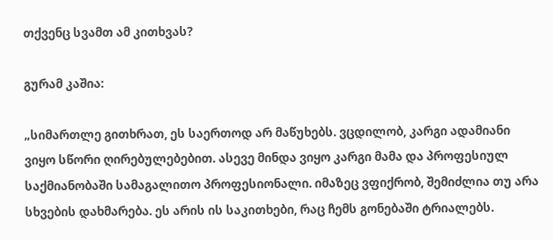თქვენც სვამთ ამ კითხვას?

გურამ კაშია:

„სიმართლე გითხრათ, ეს საერთოდ არ მაწუხებს. ვცდილობ, კარგი ადამიანი ვიყო სწორი ღირებულებებით. ასევე მინდა ვიყო კარგი მამა და პროფესიულ საქმიანობაში სამაგალითო პროფესიონალი. იმაზეც ვფიქრობ, შემიძლია თუ არა სხვების დახმარება. ეს არის ის საკითხები, რაც ჩემს გონებაში ტრიალებს.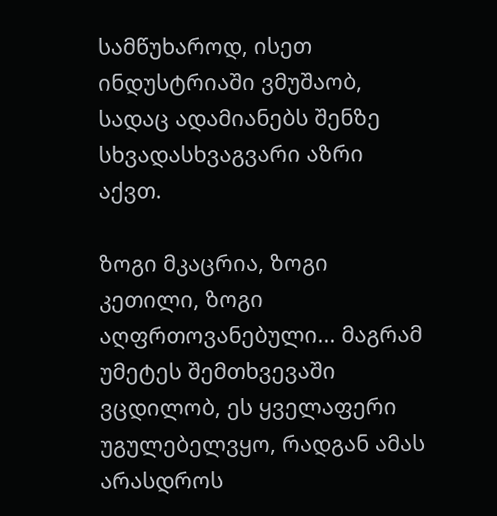სამწუხაროდ, ისეთ ინდუსტრიაში ვმუშაობ, სადაც ადამიანებს შენზე სხვადასხვაგვარი აზრი აქვთ.

ზოგი მკაცრია, ზოგი კეთილი, ზოგი აღფრთოვანებული... მაგრამ უმეტეს შემთხვევაში ვცდილობ, ეს ყველაფერი უგულებელვყო, რადგან ამას არასდროს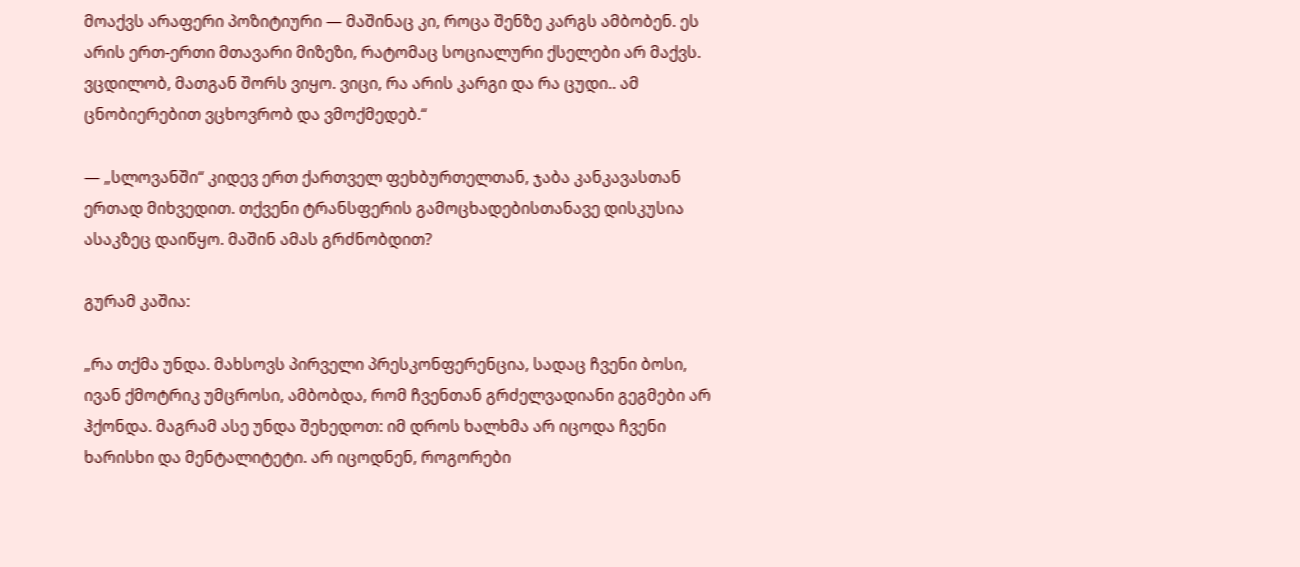მოაქვს არაფერი პოზიტიური — მაშინაც კი, როცა შენზე კარგს ამბობენ. ეს არის ერთ-ერთი მთავარი მიზეზი, რატომაც სოციალური ქსელები არ მაქვს. ვცდილობ, მათგან შორს ვიყო. ვიცი, რა არის კარგი და რა ცუდი.. ამ ცნობიერებით ვცხოვრობ და ვმოქმედებ.“

— „სლოვანში“ კიდევ ერთ ქართველ ფეხბურთელთან, ჯაბა კანკავასთან ერთად მიხვედით. თქვენი ტრანსფერის გამოცხადებისთანავე დისკუსია ასაკზეც დაიწყო. მაშინ ამას გრძნობდით?

გურამ კაშია:

„რა თქმა უნდა. მახსოვს პირველი პრესკონფერენცია, სადაც ჩვენი ბოსი, ივან ქმოტრიკ უმცროსი, ამბობდა, რომ ჩვენთან გრძელვადიანი გეგმები არ ჰქონდა. მაგრამ ასე უნდა შეხედოთ: იმ დროს ხალხმა არ იცოდა ჩვენი ხარისხი და მენტალიტეტი. არ იცოდნენ, როგორები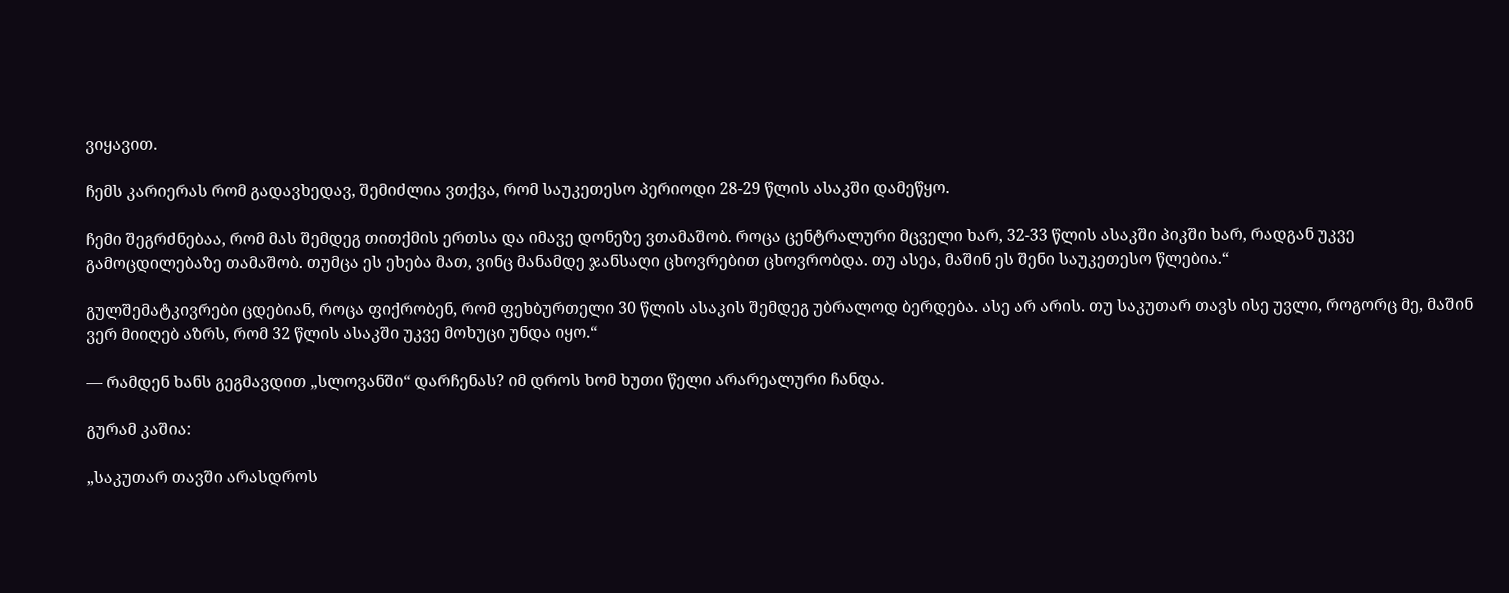ვიყავით.

ჩემს კარიერას რომ გადავხედავ, შემიძლია ვთქვა, რომ საუკეთესო პერიოდი 28-29 წლის ასაკში დამეწყო.

ჩემი შეგრძნებაა, რომ მას შემდეგ თითქმის ერთსა და იმავე დონეზე ვთამაშობ. როცა ცენტრალური მცველი ხარ, 32-33 წლის ასაკში პიკში ხარ, რადგან უკვე გამოცდილებაზე თამაშობ. თუმცა ეს ეხება მათ, ვინც მანამდე ჯანსაღი ცხოვრებით ცხოვრობდა. თუ ასეა, მაშინ ეს შენი საუკეთესო წლებია.“

გულშემატკივრები ცდებიან, როცა ფიქრობენ, რომ ფეხბურთელი 30 წლის ასაკის შემდეგ უბრალოდ ბერდება. ასე არ არის. თუ საკუთარ თავს ისე უვლი, როგორც მე, მაშინ ვერ მიიღებ აზრს, რომ 32 წლის ასაკში უკვე მოხუცი უნდა იყო.“

— რამდენ ხანს გეგმავდით „სლოვანში“ დარჩენას? იმ დროს ხომ ხუთი წელი არარეალური ჩანდა.

გურამ კაშია:

„საკუთარ თავში არასდროს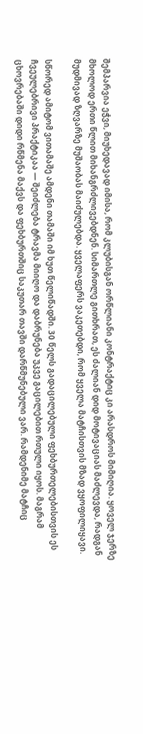შემპარვია ეჭვი, მიუხედავად იმისა, რომ კლუბისგან ორწლიანი კონტრაქტიც კი არასდროს მიმიღია. ყოველ ჯერზე მხოლოდ ერთი წლით მიხანგრძლივებდნენ. სიმართლე გითხრათ, ეს ძალიან დიდ მოტივაციას მაძლევდა, რადგან მუდმივად ზღვარზე მუშაობას მაიძულებდა. ყველაფერს ვაკეთებდი, რომ ყველა მატჩისთვის მზად ვყოფილიყავი.

სწორედ ამიტომ ვითამაშე ამდენი თამაში იმ ხუთ წელიწადში. 30 წელს გადაცილებული ფეხბურთელებისთვის ეს ჩვეულებრივი პრაქტიკაა — შეიძლება ტრავმა მიიღო და დაბრუნება უკვე გაცილებით რთული იყოს. მაგრამ ცხოვრებაში დიდი რწმენა მაქვს და ფეხბურთშიც საკუთარ თავში დარწმუნებული ვარ. რამდენიმე მატჩიც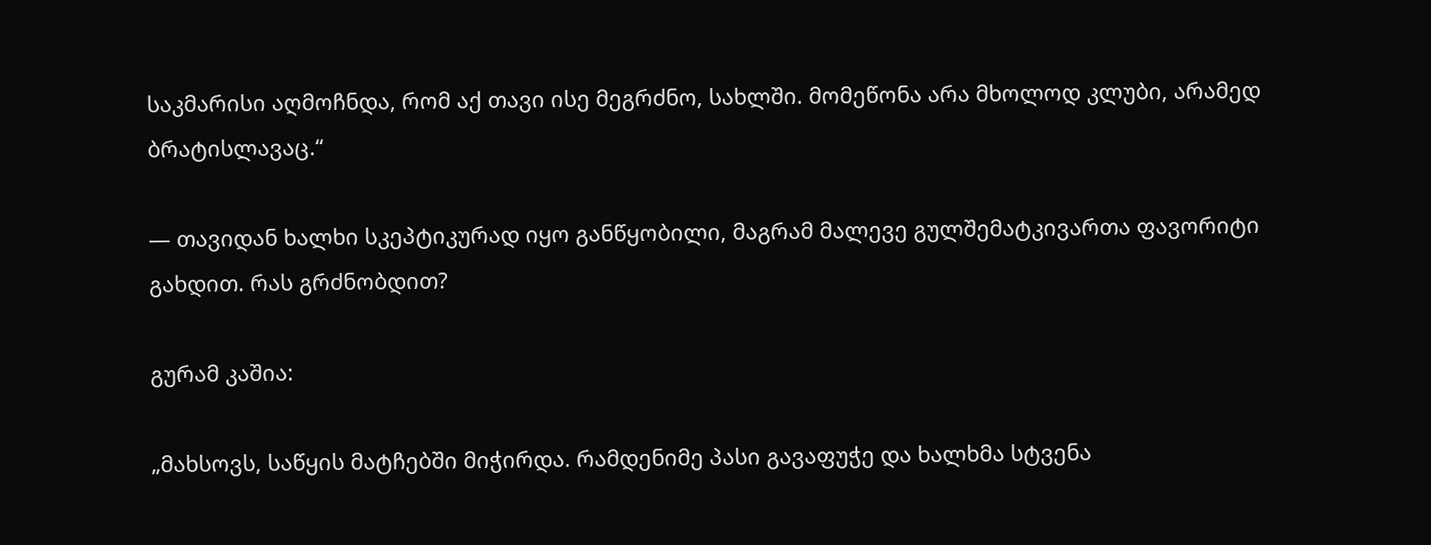საკმარისი აღმოჩნდა, რომ აქ თავი ისე მეგრძნო, სახლში. მომეწონა არა მხოლოდ კლუბი, არამედ ბრატისლავაც.“

— თავიდან ხალხი სკეპტიკურად იყო განწყობილი, მაგრამ მალევე გულშემატკივართა ფავორიტი გახდით. რას გრძნობდით?

გურამ კაშია:

„მახსოვს, საწყის მატჩებში მიჭირდა. რამდენიმე პასი გავაფუჭე და ხალხმა სტვენა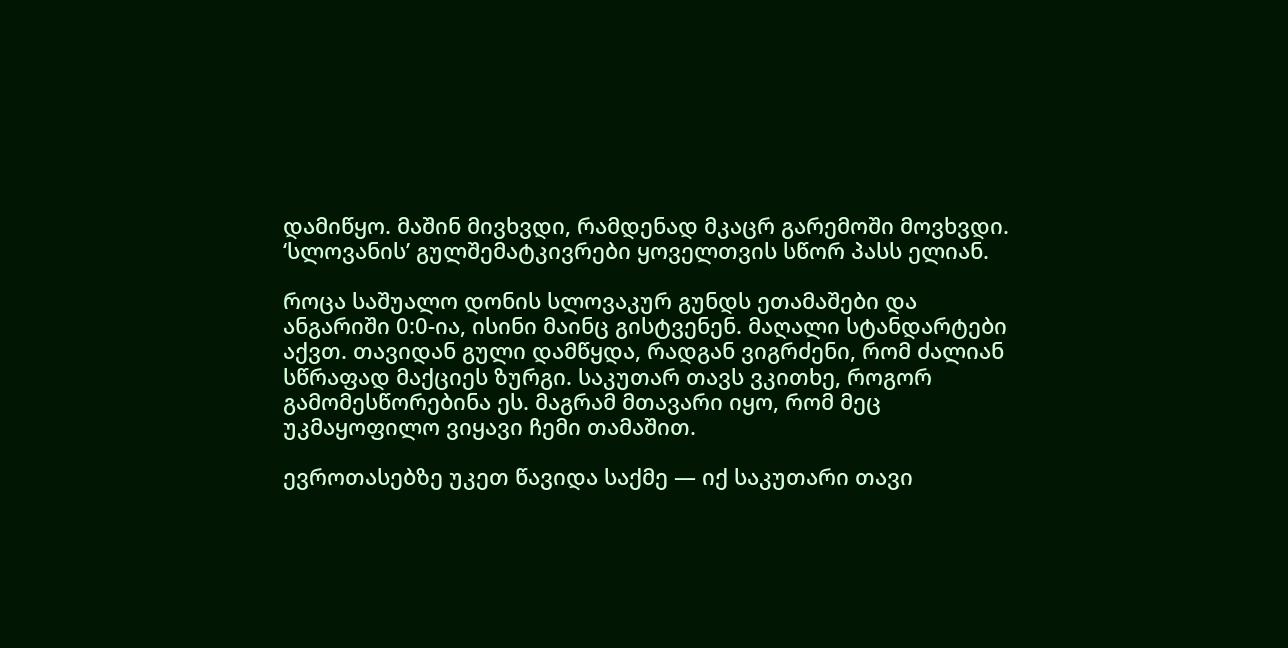დამიწყო. მაშინ მივხვდი, რამდენად მკაცრ გარემოში მოვხვდი. ‘სლოვანის’ გულშემატკივრები ყოველთვის სწორ პასს ელიან.

როცა საშუალო დონის სლოვაკურ გუნდს ეთამაშები და ანგარიში 0:0-ია, ისინი მაინც გისტვენენ. მაღალი სტანდარტები აქვთ. თავიდან გული დამწყდა, რადგან ვიგრძენი, რომ ძალიან სწრაფად მაქციეს ზურგი. საკუთარ თავს ვკითხე, როგორ გამომესწორებინა ეს. მაგრამ მთავარი იყო, რომ მეც უკმაყოფილო ვიყავი ჩემი თამაშით.

ევროთასებზე უკეთ წავიდა საქმე — იქ საკუთარი თავი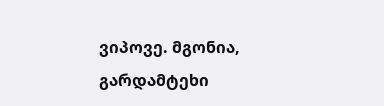ვიპოვე. მგონია, გარდამტეხი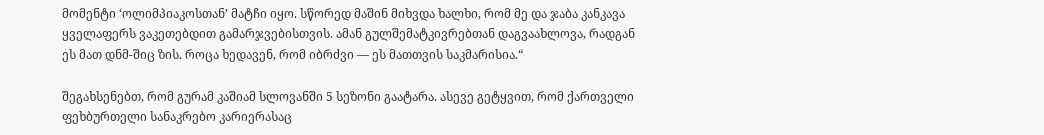მომენტი ‘ოლიმპიაკოსთან’ მატჩი იყო. სწორედ მაშინ მიხვდა ხალხი, რომ მე და ჯაბა კანკავა ყველაფერს ვაკეთებდით გამარჯვებისთვის. ამან გულშემატკივრებთან დაგვაახლოვა, რადგან ეს მათ დნმ-შიც ზის. როცა ხედავენ, რომ იბრძვი — ეს მათთვის საკმარისია.“

შეგახსენებთ, რომ გურამ კაშიამ სლოვანში 5 სეზონი გაატარა. ასევე გეტყვით, რომ ქართველი ფეხბურთელი სანაკრებო კარიერასაც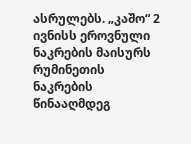ასრულებს. „კაშო“ 2 ივნისს ეროვნული ნაკრების მაისურს რუმინეთის ნაკრების წინააღმდეგ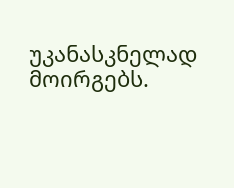უკანასკნელად მოირგებს.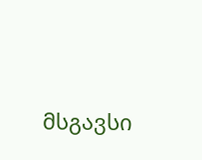მსგავსი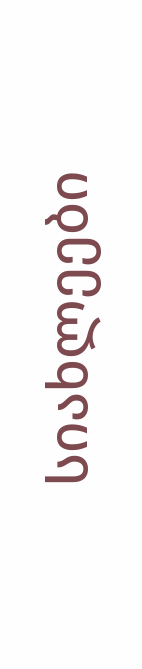სიახლეები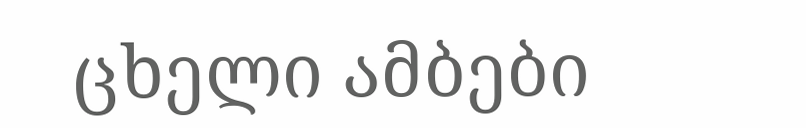ცხელი ამბები